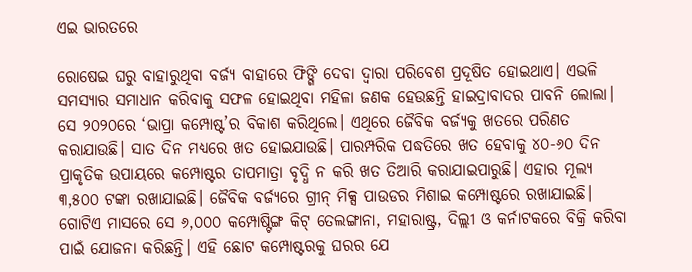ଏଇ ଭାରତରେ

ରୋଷେଇ ଘରୁ ବାହାରୁଥିବା ବର୍ଜ୍ୟ ବାହାରେ ଫିଙ୍ଗି ଦେବା ଦ୍ୱାରା ପରିବେଶ ପ୍ରଦୂଷିତ ହୋଇଥାଏ। ଏଭଳି ସମସ୍ୟାର ସମାଧାନ କରିବାକୁ ସଫଳ ହୋଇଥିବା ମହିଳା ଜଣକ ହେଉଛନ୍ତି ହାଇଦ୍ରାବାଦର ପାବନି ଲୋଲା। ସେ ୨୦୨୦ରେ ‘ଭାପ୍ରା କମ୍ପୋଷ୍ଟ’ର ବିକାଶ କରିଥିଲେ। ଏଥିରେ ଜୈବିକ ବର୍ଜ୍ୟକୁ ଖତରେ ପରିଣତ କରାଯାଉଛି। ସାତ ଦିନ ମଧ୍ୟରେ ଖତ ହୋଇଯାଉଛି। ପାରମ୍ପରିକ ପଦ୍ଧତିରେ ଖତ ହେବାକୁ ୪୦-୬୦ ଦିନ ପ୍ରାକୃତିକ ଉପାୟରେ କମ୍ପୋଷ୍ଟର ତାପମାତ୍ରା ବୃଦ୍ଧି ନ କରି ଖତ ତିଆରି କରାଯାଇପାରୁଛି। ଏହାର ମୂଲ୍ୟ ୩,୫୦୦ ଟଙ୍କା ରଖାଯାଇଛି। ଜୈବିକ ବର୍ଜ୍ୟରେ ଗ୍ରୀନ୍‌ ମିକ୍ସ ପାଉଡର ମିଶାଇ କମ୍ପୋଷ୍ଟରେ ରଖାଯାଇଛି। ଗୋଟିଏ ମାସରେ ସେ ୬,୦୦୦ କମ୍ପୋଷ୍ଟିଙ୍ଗ କିଟ୍‌ ତେଲଙ୍ଗାନା, ମହାରାଷ୍ଟ୍ର, ଦିଲ୍ଲୀ ଓ କର୍ନାଟକରେ ବିକ୍ରି କରିବା ପାଇଁ ଯୋଜନା କରିଛନ୍ତି। ଏହି ଛୋଟ କମ୍ପୋଷ୍ଟରକୁ ଘରର ଯେ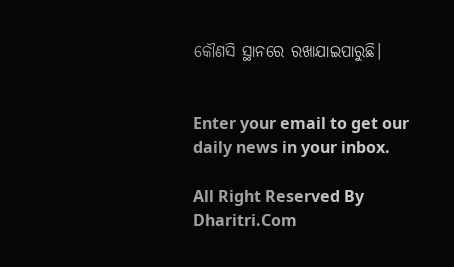କୌଣସି ସ୍ଥାନରେ ରଖାଯାଇପାରୁଛି।


Enter your email to get our daily news in your inbox.

All Right Reserved By Dharitri.Com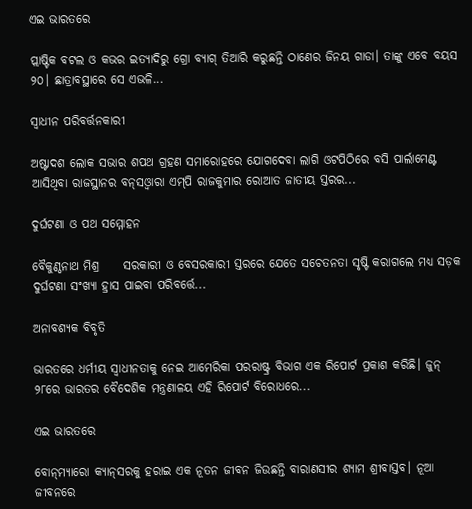ଏଇ ଭାରତରେ

ପ୍ଲାଷ୍ଟିକ ବଟଲ ଓ କଭର ଇତ୍ୟାଦିରୁ ଗ୍ରୋ ବ୍ୟାଗ୍‌ ତିଆରି କରୁଛନ୍ତି ଠାଣେର ଜିନୟ ଗାଡା। ତାଙ୍କୁ ଏବେ ବୟସ ୨୦। ଛାତ୍ରାବସ୍ଥାରେ ସେ ଏଭଳି...

ସ୍ୱାଧୀନ ପରିବର୍ତ୍ତନକାରୀ

ଅଷ୍ଟାଦଶ ଲୋକ ସଭାର ଶପଥ ଗ୍ରହଣ ସମାରୋହରେ ଯୋଗଦେବା ଲାଗି ଓଟପିଠିରେ ବସି ପାର୍ଲାମେଣ୍ଟ ଆସିଥିବା ରାଜସ୍ଥାନର ବନ୍‌ସଓ୍ବାରା ଏମ୍‌ପି ରାଜକୁମାର ରୋଆତ ଜାତୀୟ ସ୍ତରର...

ଦୁର୍ଘଟଣା ଓ ପଥ ସମ୍ମୋହନ

ବୈକୁଣ୍ଠନାଥ ମିଶ୍ର     ସରକାରୀ ଓ ବେସରକାରୀ ସ୍ତରରେ ଯେତେ ସଚେତନତା ସୃଷ୍ଟି କରାଗଲେ ମଧ୍ୟ ସଡ଼କ ଦୁର୍ଘଟଣା ସଂଖ୍ୟା ହ୍ରାସ ପାଇବା ପରିବର୍ତ୍ତେ...

ଅନାବଶ୍ୟକ ବିବୃତି

ଭାରତରେ ଧର୍ମୀୟ ସ୍ବାଧୀନତାକୁ ନେଇ ଆମେରିକା ପରରାଷ୍ଟ୍ର ବିଭାଗ ଏକ ରିପୋର୍ଟ ପ୍ରକାଶ କରିଛି। ଜୁନ୍‌ ୨୮ରେ ଭାରତର ବୈଦେଶିକ ମନ୍ତ୍ରଣାଳୟ ଏହି ରିପୋର୍ଟ ବିରୋଧରେ...

ଏଇ ଭାରତରେ

ବୋନ୍‌ମ୍ୟାରୋ କ୍ୟାନ୍‌ସରକୁ ହରାଇ ଏକ ନୂତନ ଜୀବନ ଜିଉଛନ୍ତି ବାରାଣସୀର ଶ୍ୟାମ ଶ୍ରୀବାସ୍ତବ। ନୂଆ ଜୀବନରେ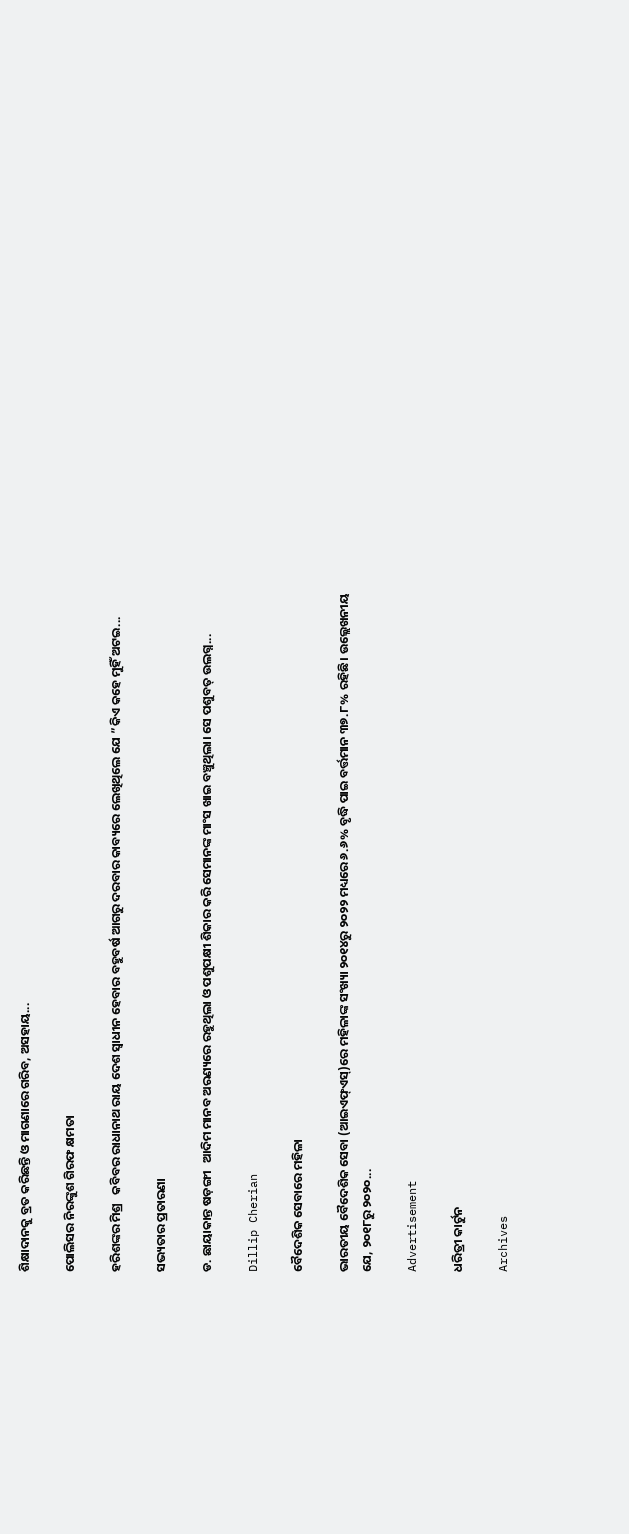ଶିକ୍ଷାଦାନକୁ ବ୍ରତ କରିଛନ୍ତି ଓ ମାଗଣାରେ ଗରିବ, ଅସହାୟ...

ପୋଲିସର ନିରଙ୍କୁଶ ଗିରଫ କ୍ଷମତା

ହରିଶଙ୍କର ମିଶ୍ର   କବିବର ରାଧାନାଥ ରାୟ ଦେଶ ସ୍ବାଧୀନ ହେବାର ବହୁବର୍ଷ ଆଗରୁ ଦରବାର କାବ୍ୟରେ ଲେଖିଥିଲେ ଯେ ”କିଏ କହେ ମୁହିଁ ଅଟଇ...

ସଭ୍ୟତାର ପ୍ରତାରଣା

ଡ. ଛାୟାକାନ୍ତ ଷଡ଼ଙ୍ଗୀ   ଆଦିମ ମାନବ ଅରଣ୍ୟରେ ରହୁଥିଲା ଓ ପଶୁପକ୍ଷୀ ଶିକାର କରି ସେମାନଙ୍କ ମାଂସ ଖାଇ ବଞ୍ଚୁଥିଲା। ସେ ପଶୁବତ୍‌ ଉଲଗ୍ନ...

Dillip Cherian

ବୈଦେଶିକ ସେବାରେ ମହିଳା

ଭାରତୀୟ ବୈଦେଶିକ ସେବା (ଆଇଏଫ୍‌ଏସ୍‌)ରେ ମହିଳାଙ୍କ ସଂଖ୍ୟା ୨୦୧୪ରୁ ୨୦୨୨ ମଧ୍ୟରେ ୬.୬% ବୃଦ୍ଧି ପାଇ ବର୍ତ୍ତମାନ ୩୭.୮% ରହିଛି। ଉଲ୍ଲେଖନୀୟ ଯେ, ୨୦୧୮ରୁ ୨୦୨୦...

Advertisement

ଧରିତ୍ରୀ କାର୍ଟୁନ

Archives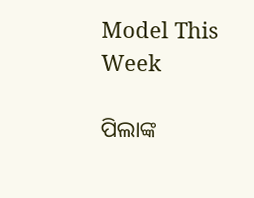Model This Week

ପିଲାଙ୍କ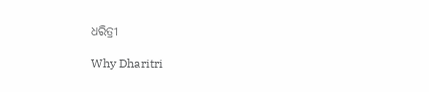ଧରିତ୍ରୀ

Why Dharitri